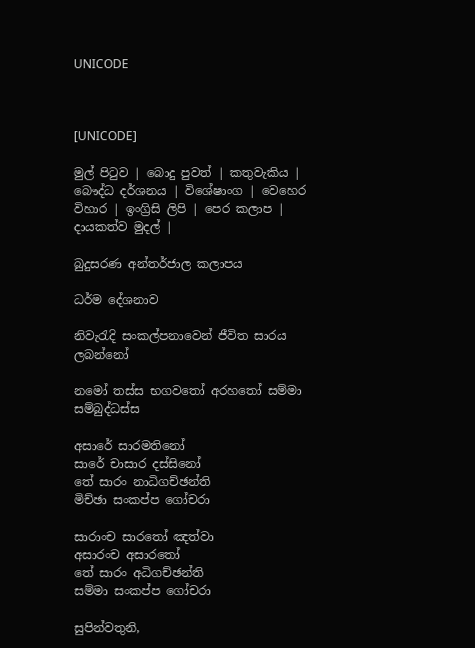UNICODE



[UNICODE]

මුල් පිටුව | බොදු පුවත් | කතුවැකිය | බෞද්ධ දර්ශනය | විශේෂාංග | වෙහෙර විහාර | ඉංග්‍රිසි ලිපි | පෙර කලාප | දායකත්ව මුදල් |

බුදුසරණ අන්තර්ජාල කලාපය

ධර්ම දේශනාව

නිවැරැදි සංකල්පනාවෙන් ජීවිත සාරය ලබන්නෝ

නමෝ තස්ස භගවතෝ අරහතෝ සම්මා සම්බුද්ධස්ස

අසාරේ සාරමතිනෝ
සාරේ චාසාර දස්සිනෝ
තේ සාරං නාධිගච්ඡන්ති
මිච්ඡා සංකප්ප ගෝචරා

සාරාංච සාරතෝ ඤත්වා
අසාරංච අසාරතෝ
තේ සාරං අධිගච්ඡන්ති
සම්මා සංකප්ප ගෝචරා

සුපින්වතුනි,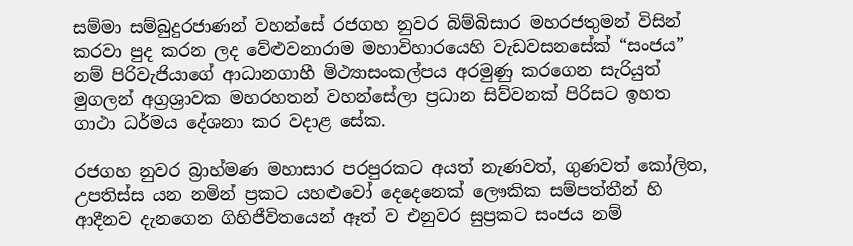සම්මා සම්බුදුරජාණන් වහන්සේ රජගහ නුවර බිම්බිසාර මහරජතුමන් විසින් කරවා පුද කරන ලද වේළුවනාරාම මහාවිහාරයෙහි වැඩවසනසේක් “සංජය” නම් පිරිවැජියාගේ ආධානගාහී මිථ්‍යාසංකල්පය අරමුණු කරගෙන සැරියුත් මුගලන් අග්‍රශ්‍රාවක මහරහතන් වහන්සේලා ප්‍රධාන සිව්වනක් පිරිසට ඉහත ගාථා ධර්මය දේශනා කර වදාළ සේක.

රජගහ නුවර බ්‍රාහ්මණ මහාසාර පරපුරකට අයත් නැණවත්, ගුණවත් කෝලිත, උපතිස්ස යන නමින් ප්‍රකට යහළුවෝ දෙදෙනෙක් ලෞකික සම්පත්තීන් හි ආදීනව දැනගෙන ගිහිජීවිතයෙන් ඈත් ව එනුවර සුප්‍රකට සංජය නම්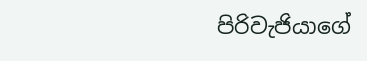පිරිවැජියාගේ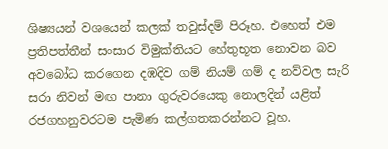ශිෂ්‍යයන් වශයෙන් කලක් තවුස්දම් පිරූහ. එහෙත් එම ප්‍රතිපත්තීන් සංසාර විමුක්තියට හේතුභූත නොවන බව අවබෝධ කරගෙන දඹදිව ගම් නියම් ගම් ද නව්වල සැරි සරා නිවන් මඟ පානා ගුරුවරයෙකු නොලදින් යළිත් රජගහනුවරටම පැමිණ කල්ගතකරන්නට වූහ.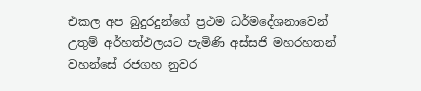එකල අප බුදුරදුන්ගේ ප්‍රථම ධර්මදේශනාවෙන් උතුම් අර්හත්ඵලයට පැමිණි අස්සජි මහරහතන් වහන්සේ රජගහ නුවර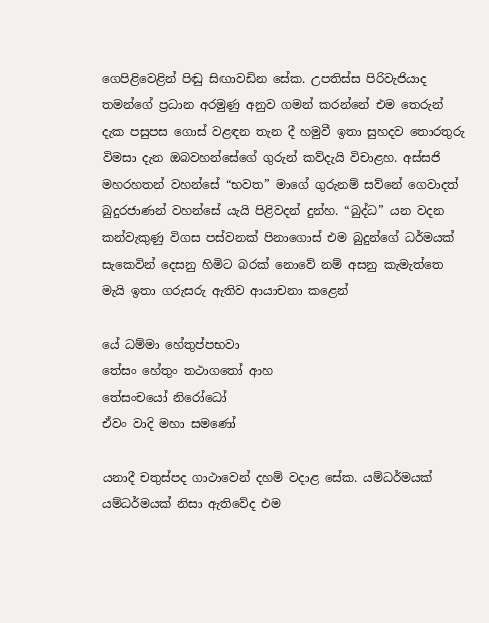ගෙපිළිවෙළින් පිඬු සිඟාවඩින සේක. උපතිස්ස පිරිවැජියාද තමන්ගේ ප්‍රධාන අරමුණු අනුව ගමන් කරන්නේ එම තෙරුන් දැක පසුපස ගොස් වළඳන තැන දී හමුවී ඉතා සුහදව තොරතුරු විමසා දැන ඔබවහන්සේගේ ගුරුන් කව්දැයි විචාළහ. අස්සජි මහරහතන් වහන්සේ “භවත” මාගේ ගුරුනම් සව්නේ ගෙවාදත් බුදුරජාණන් වහන්සේ යැයි පිළිවදන් දුන්හ. “බුද්ධ” යන වදන කන්වැකුණු විගස පස්වනක් පිනාගොස් එම බුදුන්ගේ ධර්මයක් සැකෙවින් දෙසනු හිමිට බරක් නොවේ නම් අසනු කැමැත්තෙ මැයි ඉතා ගරුසරු ඇතිව ආයාචනා කළෙන්

යේ ධම්මා හේතුප්පභවා
තේසං හේතුං තථාගතෝ ආහ
තේසංචයෝ නිරෝධෝ
ඒවං වාදි මහා සමණෝ

යනාදී චතුස්පද ගාථාවෙන් දහම් වදාළ සේක. යම්ධර්මයක් යම්ධර්මයක් නිසා ඇතිවේද එම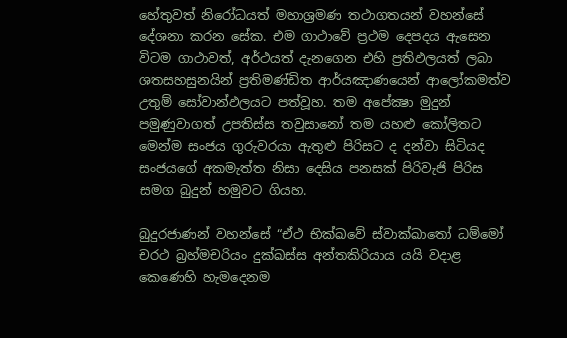හේතුවත් නිරෝධයත් මහාශ්‍රමණ තථාගතයන් වහන්සේ දේශනා කරන සේක. එම ගාථාවේ ප්‍රථම දෙපදය ඇසෙන විටම ගාථාවත්, අර්ථයත් දැනගෙන එහි ප්‍රතිඵලයත් ලබා ශතසහසුනයින් ප්‍රතිමණ්ඩිත ආර්යඤාණයෙන් ආලෝකමත්ව උතුම් සෝවාන්ඵලයට පත්වූහ. තම අපේක්‍ෂා මුදුන් පමුණුවාගත් උපතිස්ස තවුසානෝ තම යහළු කෝලිතට මෙන්ම සංජය ගුරුවරයා ඇතුළු පිරිසට ද දන්වා සිටියද සංජයගේ අකමැත්ත නිසා දෙසිය පනසක් පිරිවැජි පිරිස සමග බුදුන් හමුවට ගියහ.

බුදුරජාණන් වහන්සේ “ඒථ භික්ඛවේ ස්වාක්ඛාතෝ ධම්මෝ චරථ බ්‍රහ්මචරියං දුක්ඛස්ස අන්තකිරියාය යයි වදාළ කෙණෙහි හැමදෙනම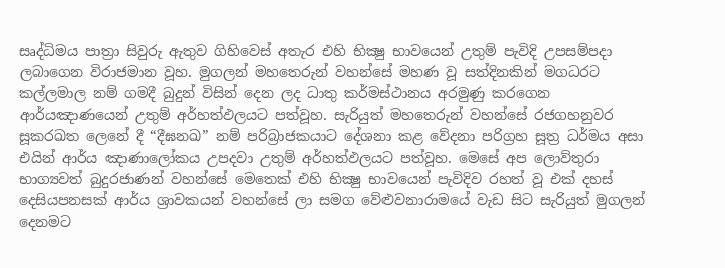සෘද්ධිමය පාත්‍රා සිවුරු ඇතුව ගිහිවෙස් අතැර එහි භික්‍ෂු භාවයෙන් උතුම් පැවිදි උපසම්පදා ලබාගෙන විරාජමාන වූහ. මුගලන් මහතෙරුන් වහන්සේ මහණ වූ සත්දිනකින් මගධරට කල්ලමාල නම් ගමදී බුදුන් විසින් දෙන ලද ධාතු කර්මස්ථානය අරමුණු කරගෙන ආර්යඤාණයෙන් උතුම් අර්හත්ඵලයට පත්වූහ. සැරියුත් මහතෙරුන් වහන්සේ රජගහනුවර සූකරඛත ලෙනේ දී “දීඝනඛ” නම් පරිබ්‍රාජකයාට දේශනා කළ වේදනා පරිග්‍රහ සූත්‍ර ධර්මය අසා එයින් ආර්ය ඤාණාලෝකය උපදවා උතුම් අර්හත්ඵලයට පත්වූහ. මෙසේ අප ලොව්තුරා භාග්‍යවත් බුදුරජාණන් වහන්සේ මෙතෙක් එහි භික්‍ෂු භාවයෙන් පැවිදිව රහත් වූ එක් දහස් දෙසියපනසක් ආර්ය ශ්‍රාවකයන් වහන්සේ ලා සමග වේළුවනාරාමයේ වැඩ සිට සැරියුත් මුගලන් දෙනමට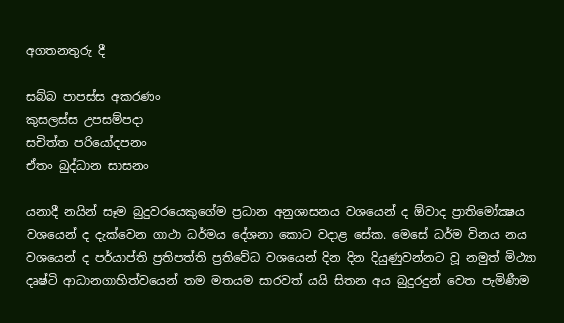අගතනතුරු දී

සබ්බ පාපස්ස අකරණං
කුසලස්ස උපසම්පදා
සචිත්ත පරියෝදපනං
ඒතං බුද්ධාන සාසනං

යනාදී නයින් සෑම බුදුවරයෙකුගේම ප්‍රධාන අනුශාසනය වශයෙන් ද ඕවාද ප්‍රාතිමෝක්‍ෂය වශයෙන් ද දැක්වෙන ගාථා ධර්මය දේශනා කොට වදාළ සේක. මෙසේ ධර්ම විනය නය වශයෙන් ද පර්යාප්ති ප්‍රතිපත්ති ප්‍රතිවේධ වශයෙන් දින දින දියුණුවන්නට වූ නමුත් මිථ්‍යා දෘෂ්ටි ආධානගාහිත්වයෙන් තම මතයම සාරවත් යයි සිතන අය බුදුරදුන් වෙත පැමිණීම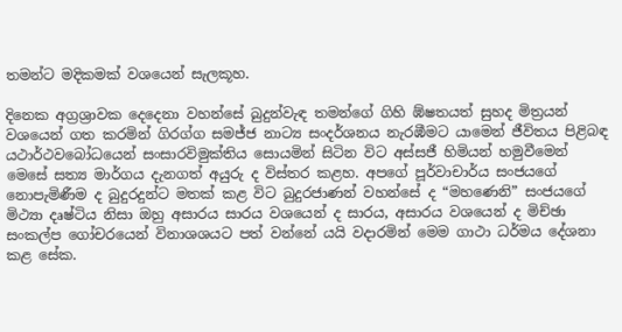තමන්ට මදිකමක් වශයෙන් සැලකූහ.

දිනෙක අග්‍රශ්‍රාවක දෙදෙනා වහන්සේ බුදුන්වැඳ තමන්ගේ ගිහි ඹ්ෂතයත් සුහද මිත්‍රයන් වශයෙන් ගත කරමින් ගිරග්ග සමජ්ජ නාට්‍ය සංදර්ශනය නැරඹීමට යාමෙන් ජීවිතය පිළිබඳ යථාර්ථවබෝධයෙන් සංසාරවිමුක්තිය සොයමින් සිටින විට අස්සජී හිමියන් හමුවීමෙන් මෙසේ සත්‍ය මාර්ගය දැනගත් අයුරු ද විස්තර කළහ. අපගේ පූර්වාචාර්ය සංජයගේ නොපැමිණීම ද බුදුරදුන්ට මතක් කළ විට බුදුරජාණන් වහන්සේ ද “මහණෙනි” සංජයගේ මිථ්‍යා දෘෂ්ටිය නිසා ඔහු අසාරය සාරය වශයෙන් ද සාරය, අසාරය වශයෙන් ද මිච්ඡා සංකල්ප ගෝචරයෙන් විනාශශයට පත් වන්නේ යයි වදාරමින් මෙම ගාථා ධර්මය දේශනා කළ සේක.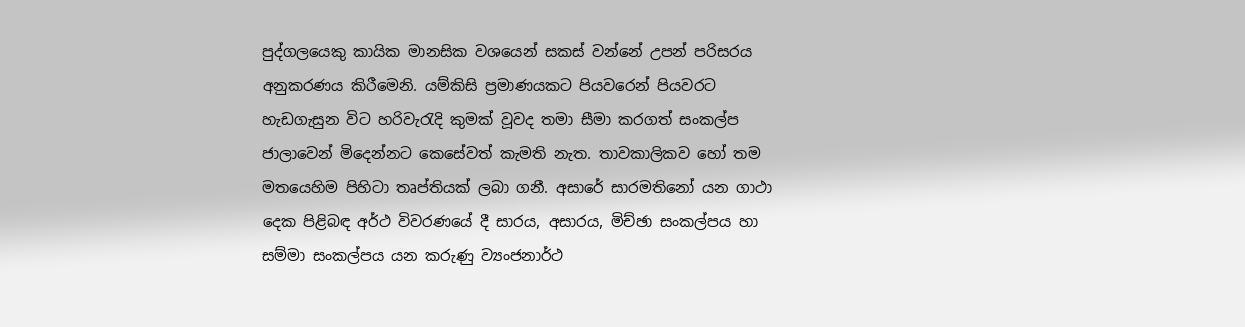පුද්ගලයෙකු කායික මානසික වශයෙන් සකස් වන්නේ උපන් පරිසරය අනුකරණය කිරීමෙනි. යම්කිසි ප්‍රමාණයකට පියවරෙන් පියවරට හැඩගැසුන විට හරිවැරැදි කුමක් වූවද තමා සීමා කරගත් සංකල්ප ජාලාවෙන් මිදෙන්නට කෙසේවත් කැමති නැත. තාවකාලිකව හෝ තම මතයෙහිම පිහිටා තෘප්තියක් ලබා ගනී. අසාරේ සාරමතිනෝ යන ගාථා දෙක පිළිබඳ අර්ථ විවරණයේ දී සාරය, අසාරය, මිච්ඡා සංකල්පය හා සම්මා සංකල්පය යන කරුණු ව්‍යංජනාර්ථ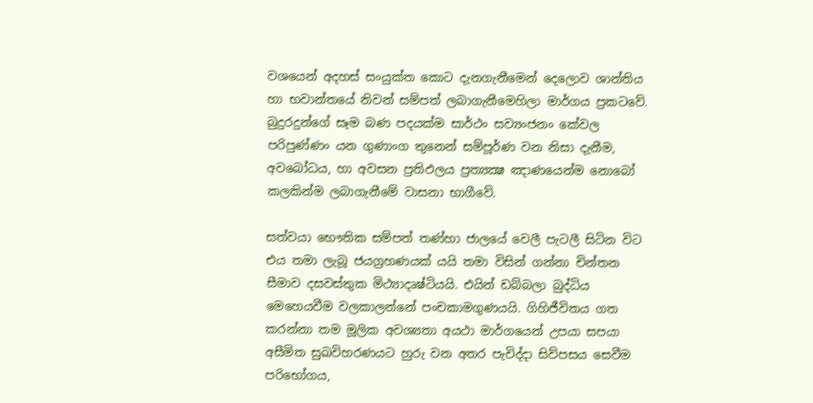වශයෙන් අදහස් සංයුක්ත කොට දැනගැනීමෙන් දෙලොව ශාන්තිය හා භවාන්තයේ නිවන් සම්පත් ලබාගැනීමෙහිලා මාර්ගය ප්‍රකටවේ. බුදුරදුන්ගේ සෑම බණ පදයක්ම සාර්ථං සව්‍යංජනං කේවල පරිපුණ්ණං යන ගුණාංග තුනෙන් සම්පූර්ණ වන නිසා දැනීම, අවබෝධය, හා අවසන ප්‍රතිඵලය ප්‍රත්‍යක්‍ෂ ඤාණයෙන්ම නොබෝ කලකින්ම ලබාගැනීමේ වාසනා භාගීවේ.

සත්වයා භෞතික සම්පත් තණ්හා ජාලයේ වෙලී පැටලී සිටින විට එය තමා ලැබූ ජයග්‍රහණයක් යයි තමා විසින් ගන්නා චින්තන සීමාව දසවස්තුක මිථ්‍යාදෘෂ්ටියයි. එයින් ඩබ්බලා බුද්ධිය මෙහෙයවීම වලකාලන්නේ පංචකාමගුණයයි. ගිහිජීවිතය ගත කරන්නා තම මූලික අවශ්‍යතා අයථා මාර්ගයෙන් උපයා සපයා අසීමිත සුඛවිහරණයට හුරු වන අතර පැවිද්දා සිව්පසය සෙවීම පරිභෝගය,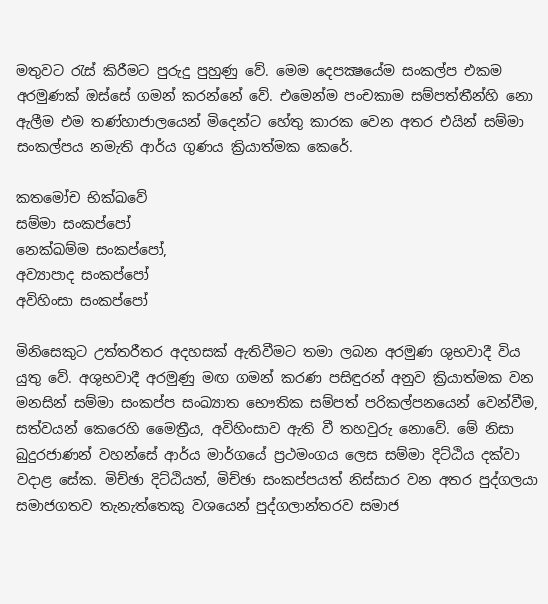මතුවට රැස් කිරීමට පුරුදු පුහුණු වේ. මෙම දෙපක්‍ෂයේම සංකල්ප එකම අරමුණක් ඔස්සේ ගමන් කරන්නේ වේ. එමෙන්ම පංචකාම සම්පත්තීන්හි නො ඇලීම එම තණ්හාජාලයෙන් මිදෙන්ට හේතු කාරක වෙන අතර එයින් සම්මා සංකල්පය නමැති ආර්ය ගුණය ක්‍රියාත්මක කෙරේ.

කතමෝච භික්‍ඛවේ
සම්මා සංකප්පෝ
නෙක්ඛම්ම සංකප්පෝ,
අව්‍යාපාද සංකප්පෝ
අවිහිංසා සංකප්පෝ

මිනිසෙකුට උත්තරීතර අදහසක් ඇතිවීමට තමා ලබන අරමුණ ශුභවාදී විය යුතු වේ. අශුභවාදී අරමුණු මඟ ගමන් කරණ පසිඳුරන් අනුව ක්‍රියාත්මක වන මනසින් සම්මා සංකප්ප සංඛ්‍යාත භෞතික සම්පත් පරිකල්පනයෙන් වෙන්වීම, සත්වයන් කෙරෙහි මෛත්‍රීය, අවිහිංසාව ඇති වී තහවුරු නොවේ. මේ නිසා බුදුරජාණන් වහන්සේ ආර්ය මාර්ගයේ ප්‍රථමංගය ලෙස සම්මා දිට්ඨිය දක්වා වදාළ සේක. මිච්ඡා දිට්ඨියත්, මිච්ඡා සංකප්පයත් නිස්සාර වන අතර පුද්ගලයා සමාජගතව තැනැත්තෙකු වශයෙන් පුද්ගලාන්තරව සමාජ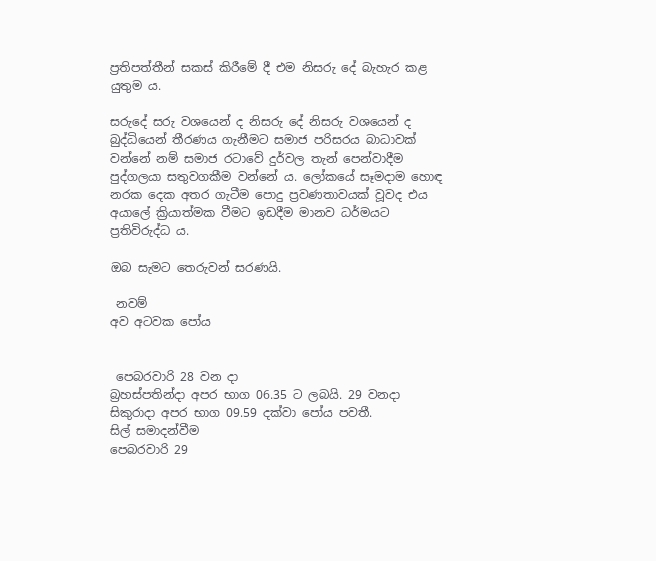ප්‍රතිපත්තීන් සකස් කිරීමේ දී එම නිසරු දේ බැහැර කළ යුතුම ය.

සරුදේ සරු වශයෙන් ද නිසරු දේ නිසරු වශයෙන් ද බුද්ධියෙන් තීරණය ගැනීමට සමාජ පරිසරය බාධාවක් වන්නේ නම් සමාජ රටාවේ දුර්වල තැන් පෙන්වාදීම පුද්ගලයා සතුවගකීම වන්නේ ය. ලෝකයේ සෑමදාම හොඳ නරක දෙක අතර ගැටීම පොදු ප්‍රවණතාවයක් වූවද එය අයාලේ ක්‍රියාත්මක වීමට ඉඩදීම මානව ධර්මයට ප්‍රතිවිරුද්ධ ය.

ඔබ සැමට තෙරුවන් සරණයි.

 නවම්
අව අටවක පෝය


 පෙබරවාරි 28 වන දා
බ්‍රහස්පතින්දා අපර භාග 06.35 ට ලබයි. 29 වනදා සිකුරාදා අපර භාග 09.59 දක්වා පෝය පවතී.
සිල් සමාදන්වීම
පෙබරවාරි 29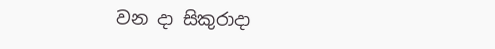වන දා සිකුරාදා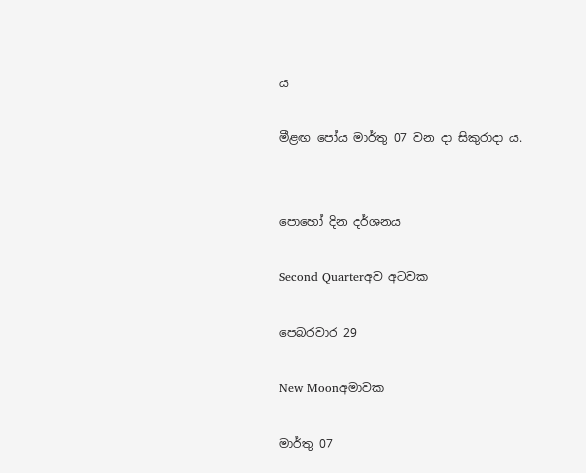ය

මීළඟ පෝය මාර්තු 07 වන දා සිකුරාදා ය.


පොහෝ දින දර්ශනය

Second Quarterඅව අටවක

පෙබරවාර 29

New Moonඅමාවක

මාර්තු 07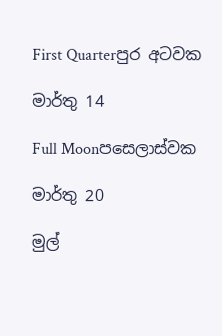First Quarterපුර අටවක

මාර්තු 14

Full Moonපසෙලාස්වක

මාර්තු 20

මුල්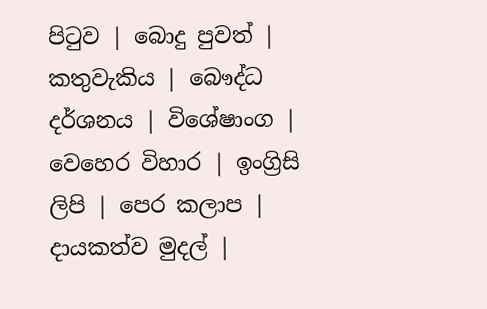පිටුව | බොදු පුවත් | කතුවැකිය | බෞද්ධ දර්ශනය | විශේෂාංග | වෙහෙර විහාර | ඉංග්‍රිසි ලිපි | පෙර කලාප | දායකත්ව මුදල් |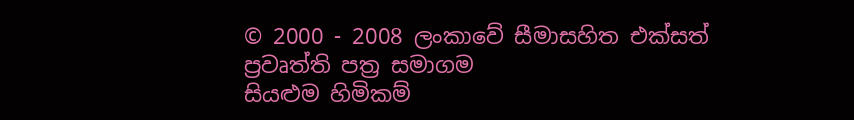© 2000 - 2008 ලංකාවේ සීමාසහිත එක්සත් ප්‍රවෘත්ති පත්‍ර සමාගම
සියළුම හිමිකම්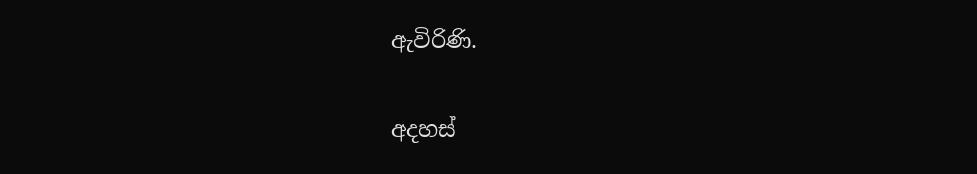ඇවිරිණි.

අදහස්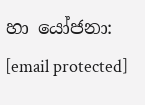හා යෝජනා: [email protected]